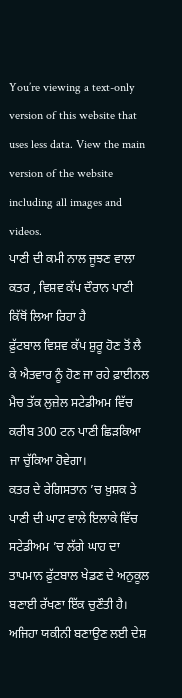You’re viewing a text-only version of this website that uses less data. View the main version of the website including all images and videos.
ਪਾਣੀ ਦੀ ਕਮੀ ਨਾਲ ਜੂਝਣ ਵਾਲਾ ਕਤਰ , ਵਿਸ਼ਵ ਕੱਪ ਦੌਰਾਨ ਪਾਣੀ ਕਿੱਥੋਂ ਲਿਆ ਰਿਹਾ ਹੈ
ਫ਼ੁੱਟਬਾਲ ਵਿਸ਼ਵ ਕੱਪ ਸ਼ੁਰੂ ਹੋਣ ਤੋਂ ਲੈ ਕੇ ਐਤਵਾਰ ਨੂੰ ਹੋਣ ਜਾ ਰਹੇ ਫ਼ਾਈਨਲ ਮੈਚ ਤੱਕ ਲੁਜ਼ੇਲ ਸਟੇਡੀਅਮ ਵਿੱਚ ਕਰੀਬ 300 ਟਨ ਪਾਣੀ ਛਿੜਕਿਆ ਜਾ ਚੁੱਕਿਆ ਹੋਵੇਗਾ।
ਕਤਰ ਦੇ ਰੇਗਿਸਤਾਨ ’ਚ ਖ਼ੁਸ਼ਕ ਤੇ ਪਾਣੀ ਦੀ ਘਾਟ ਵਾਲੇ ਇਲਾਕੇ ਵਿੱਚ ਸਟੇਡੀਅਮ ’ਚ ਲੱਗੇ ਘਾਹ ਦਾ ਤਾਪਮਾਨ ਫ਼ੁੱਟਬਾਲ ਖੇਡਣ ਦੇ ਅਨੁਕੂਲ ਬਣਾਈ ਰੱਖਣਾ ਇੱਕ ਚੁਣੌਤੀ ਹੈ।
ਅਜਿਹਾ ਯਕੀਨੀ ਬਣਾਉਣ ਲਈ ਦੇਸ਼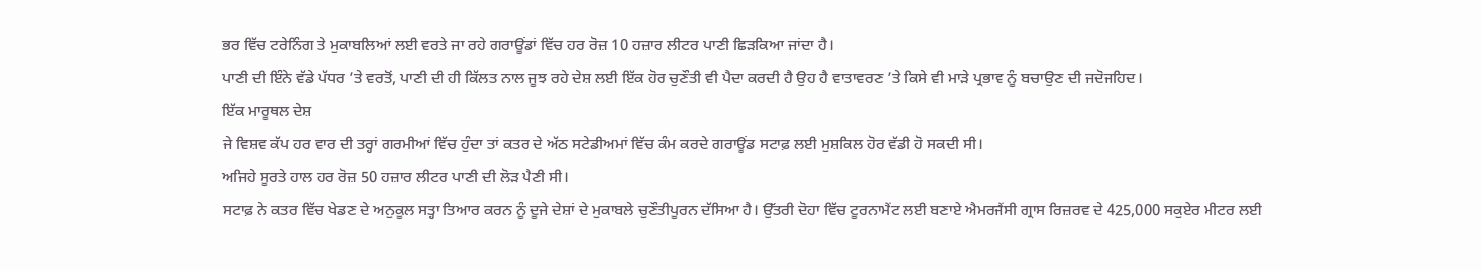ਭਰ ਵਿੱਚ ਟਰੇਨਿੰਗ ਤੇ ਮੁਕਾਬਲਿਆਂ ਲਈ ਵਰਤੇ ਜਾ ਰਹੇ ਗਰਾਊਂਡਾਂ ਵਿੱਚ ਹਰ ਰੋਜ਼ 10 ਹਜ਼ਾਰ ਲੀਟਰ ਪਾਣੀ ਛਿੜਕਿਆ ਜਾਂਦਾ ਹੈ।
ਪਾਣੀ ਦੀ ਇੰਨੇ ਵੱਡੇ ਪੱਧਰ ’ਤੇ ਵਰਤੋਂ, ਪਾਣੀ ਦੀ ਹੀ ਕਿੱਲਤ ਨਾਲ ਜੂਝ ਰਹੇ ਦੇਸ਼ ਲਈ ਇੱਕ ਹੋਰ ਚੁਣੌਤੀ ਵੀ ਪੈਦਾ ਕਰਦੀ ਹੈ ਉਹ ਹੈ ਵਾਤਾਵਰਣ ’ਤੇ ਕਿਸੇ ਵੀ ਮਾੜੇ ਪ੍ਰਭਾਵ ਨੂੰ ਬਚਾਉਣ ਦੀ ਜਦੋਜਹਿਦ।
ਇੱਕ ਮਾਰੂਥਲ ਦੇਸ਼
ਜੇ ਵਿਸ਼ਵ ਕੱਪ ਹਰ ਵਾਰ ਦੀ ਤਰ੍ਹਾਂ ਗਰਮੀਆਂ ਵਿੱਚ ਹੁੰਦਾ ਤਾਂ ਕਤਰ ਦੇ ਅੱਠ ਸਟੇਡੀਅਮਾਂ ਵਿੱਚ ਕੰਮ ਕਰਦੇ ਗਰਾਊਂਡ ਸਟਾਫ਼ ਲਈ ਮੁਸ਼ਕਿਲ ਹੋਰ ਵੱਡੀ ਹੋ ਸਕਦੀ ਸੀ।
ਅਜਿਹੇ ਸੂਰਤੇ ਹਾਲ ਹਰ ਰੋਜ਼ 50 ਹਜ਼ਾਰ ਲੀਟਰ ਪਾਣੀ ਦੀ ਲੋੜ ਪੈਣੀ ਸੀ।
ਸਟਾਫ਼ ਨੇ ਕਤਰ ਵਿੱਚ ਖੇਡਣ ਦੇ ਅਨੁਕੂਲ ਸਤ੍ਹਾ ਤਿਆਰ ਕਰਨ ਨੂੰ ਦੂਜੇ ਦੇਸ਼ਾਂ ਦੇ ਮੁਕਾਬਲੇ ਚੁਣੌਤੀਪੂਰਨ ਦੱਸਿਆ ਹੈ। ਉੱਤਰੀ ਦੋਹਾ ਵਿੱਚ ਟੂਰਨਾਮੈਂਟ ਲਈ ਬਣਾਏ ਐਮਰਜੈਂਸੀ ਗ੍ਰਾਸ ਰਿਜ਼ਰਵ ਦੇ 425,000 ਸਕੁਏਰ ਮੀਟਰ ਲਈ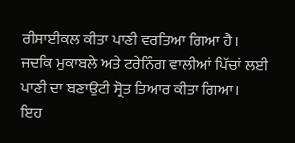ਰੀਸਾਈਕਲ ਕੀਤਾ ਪਾਣੀ ਵਰਤਿਆ ਗਿਆ ਹੈ।
ਜਦਕਿ ਮੁਕਾਬਲੇ ਅਤੇ ਟਰੇਨਿੰਗ ਵਾਲੀਆਂ ਪਿੱਚਾਂ ਲਈ ਪਾਣੀ ਦਾ ਬਣਾਉਟੀ ਸ੍ਰੋਤ ਤਿਆਰ ਕੀਤਾ ਗਿਆ।
ਇਹ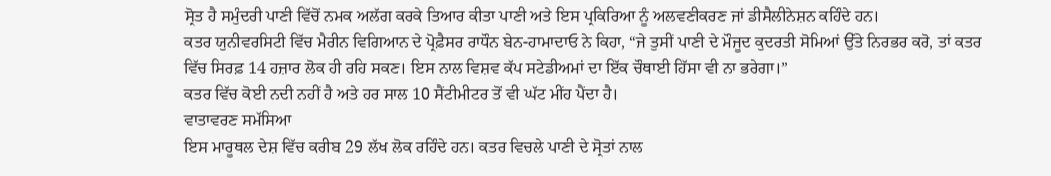ਸ੍ਰੋਤ ਹੈ ਸਮੁੰਦਰੀ ਪਾਣੀ ਵਿੱਚੋਂ ਨਮਕ ਅਲੱਗ ਕਰਕੇ ਤਿਆਰ ਕੀਤਾ ਪਾਣੀ ਅਤੇ ਇਸ ਪ੍ਰਕਿਰਿਆ ਨੂੰ ਅਲਵਣੀਕਰਣ ਜਾਂ ਡੀਸੈਲੀਨੇਸ਼ਨ ਕਹਿੰਦੇ ਹਨ।
ਕਤਰ ਯੁਨੀਵਰਸਿਟੀ ਵਿੱਚ ਮੈਰੀਨ ਵਿਗਿਆਨ ਦੇ ਪ੍ਰੋਫ਼ੈਸਰ ਰਾਧੌਨ ਬੇਨ-ਹਾਮਾਦਾਓ ਨੇ ਕਿਹਾ, “ਜੇ ਤੁਸੀਂ ਪਾਣੀ ਦੇ ਮੌਜੂਦ ਕੁਦਰਤੀ ਸੋਮਿਆਂ ਉੱਤੇ ਨਿਰਭਰ ਕਰੋ, ਤਾਂ ਕਤਰ ਵਿੱਚ ਸਿਰਫ਼ 14 ਹਜ਼ਾਰ ਲੋਕ ਹੀ ਰਹਿ ਸਕਣ। ਇਸ ਨਾਲ ਵਿਸ਼ਵ ਕੱਪ ਸਟੇਡੀਅਮਾਂ ਦਾ ਇੱਕ ਚੌਥਾਈ ਹਿੱਸਾ ਵੀ ਨਾ ਭਰੇਗਾ।”
ਕਤਰ ਵਿੱਚ ਕੋਈ ਨਦੀ ਨਹੀਂ ਹੈ ਅਤੇ ਹਰ ਸਾਲ 10 ਸੈਂਟੀਮੀਟਰ ਤੋਂ ਵੀ ਘੱਟ ਮੀਂਹ ਪੈਂਦਾ ਹੈ।
ਵਾਤਾਵਰਣ ਸਮੱਸਿਆ
ਇਸ ਮਾਰੂਥਲ ਦੇਸ਼ ਵਿੱਚ ਕਰੀਬ 29 ਲੱਖ ਲੋਕ ਰਹਿੰਦੇ ਹਨ। ਕਤਰ ਵਿਚਲੇ ਪਾਣੀ ਦੇ ਸ੍ਰੋਤਾਂ ਨਾਲ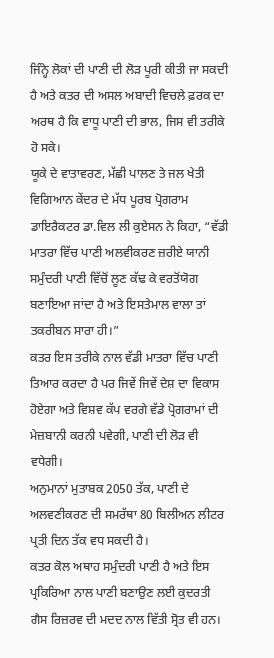ਜਿੰਨ੍ਹੇ ਲੋਕਾਂ ਦੀ ਪਾਣੀ ਦੀ ਲੋੜ ਪੂਰੀ ਕੀਤੀ ਜਾ ਸਕਦੀ ਹੈ ਅਤੇ ਕਤਰ ਦੀ ਅਸਲ ਅਬਾਦੀ ਵਿਚਲੇ ਫ਼ਰਕ ਦਾ ਅਰਥ ਹੈ ਕਿ ਵਾਧੂ ਪਾਣੀ ਦੀ ਭਾਲ, ਜਿਸ ਵੀ ਤਰੀਕੇ ਹੋ ਸਕੇ।
ਯੂਕੇ ਦੇ ਵਾਤਾਵਰਣ, ਮੱਛੀ ਪਾਲਣ ਤੇ ਜਲ ਖੇਤੀ ਵਿਗਿਆਨ ਕੇਂਦਰ ਦੇ ਮੱਧ ਪੂਰਬ ਪ੍ਰੋਗਰਾਮ ਡਾਇਰੈਕਟਰ ਡਾ.ਵਿਲ ਲੀ ਕੁਏਸਨ ਨੇ ਕਿਹਾ, “ਵੱਡੀ ਮਾਤਰਾ ਵਿੱਚ ਪਾਣੀ ਅਲਵੀਕਰਣ ਜ਼ਰੀਏ ਯਾਨੀ ਸਮੁੰਦਰੀ ਪਾਣੀ ਵਿੱਚੋਂ ਲੂਣ ਕੱਢ ਕੇ ਵਰਤੋਂਯੋਗ ਬਣਾਇਆ ਜਾਂਦਾ ਹੈ ਅਤੇ ਇਸਤੇਮਾਲ ਵਾਲਾ ਤਾਂ ਤਕਰੀਬਨ ਸਾਰਾ ਹੀ।”
ਕਤਰ ਇਸ ਤਰੀਕੇ ਨਾਲ ਵੱਡੀ ਮਾਤਰਾ ਵਿੱਚ ਪਾਣੀ ਤਿਆਰ ਕਰਦਾ ਹੈ ਪਰ ਜਿਵੇਂ ਜਿਵੇਂ ਦੇਸ਼ ਦਾ ਵਿਕਾਸ ਹੋਏਗਾ ਅਤੇ ਵਿਸ਼ਵ ਕੱਪ ਵਰਗੇ ਵੱਡੇ ਪ੍ਰੋਗਰਾਮਾਂ ਦੀ ਮੇਜ਼ਬਾਨੀ ਕਰਨੀ ਪਵੇਗੀ, ਪਾਣੀ ਦੀ ਲੋੜ ਵੀ ਵਧੇਗੀ।
ਅਨੁਮਾਨਾਂ ਮੁਤਾਬਕ 2050 ਤੱਕ, ਪਾਣੀ ਦੇ ਅਲਵਣੀਕਰਣ ਦੀ ਸਮਰੱਥਾ 80 ਬਿਲੀਅਨ ਲੀਟਰ ਪ੍ਰਤੀ ਦਿਨ ਤੱਕ ਵਧ ਸਕਦੀ ਹੈ।
ਕਤਰ ਕੋਲ ਅਥਾਹ ਸਮੁੰਦਰੀ ਪਾਣੀ ਹੈ ਅਤੇ ਇਸ ਪ੍ਰਕਿਰਿਆ ਨਾਲ ਪਾਣੀ ਬਣਾਉਣ ਲਈ ਕੁਦਰਤੀ ਗੈਸ ਰਿਜ਼ਰਵ ਦੀ ਮਦਦ ਨਾਲ ਵਿੱਤੀ ਸ੍ਰੋਤ ਵੀ ਹਨ।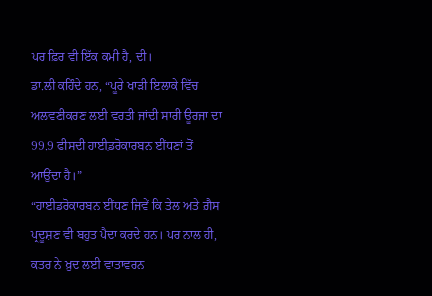ਪਰ ਫ਼ਿਰ ਵੀ ਇੱਕ ਕਮੀ ਹੈ, ਦੀ।
ਡਾ.ਲੀ ਕਹਿੰਦੇ ਹਨ, “ਪੂਰੇ ਖਾੜੀ ਇਲਾਕੇ ਵਿੱਚ ਅਲਵਣੀਕਰਣ ਲਈ ਵਰਤੀ ਜਾਂਦੀ ਸਾਰੀ ਊਰਜਾ ਦਾ 99.9 ਫੀਸਦੀ ਹਾਈ਼ਡਰੋਕਾਰਬਨ ਈਂਧਣਾਂ ਤੋਂ ਆਉਂਦਾ ਹੈ।”
“ਹਾਈਡਰੋਕਾਰਬਨ ਈਂਧਣ ਜਿਵੇਂ ਕਿ ਤੇਲ ਅਤੇ ਗ਼ੈਸ ਪ੍ਰਦੂਸ਼ਣ ਵੀ ਬਹੁਤ ਪੈਦਾ ਕਰਦੇ ਹਨ। ਪਰ ਨਾਲ ਹੀ, ਕਤਰ ਨੇ ਖ਼ੁਦ ਲਈ ਵਾਤਾਵਰਨ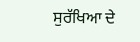ਸੁਰੱਖਿਆ ਦੇ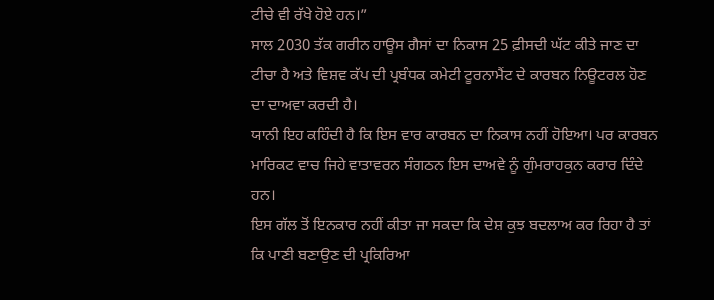ਟੀਚੇ ਵੀ ਰੱਖੇ ਹੋਏ ਹਨ।”
ਸਾਲ 2030 ਤੱਕ ਗਰੀਨ ਹਾਊਸ ਗੈਸਾਂ ਦਾ ਨਿਕਾਸ 25 ਫ਼ੀਸਦੀ ਘੱਟ ਕੀਤੇ ਜਾਣ ਦਾ ਟੀਚਾ ਹੈ ਅਤੇ ਵਿਸ਼ਵ ਕੱਪ ਦੀ ਪ੍ਰਬੰਧਕ ਕਮੇਟੀ ਟੂਰਨਾਮੈਂਟ ਦੇ ਕਾਰਬਨ ਨਿਊਟਰਲ ਹੋਣ ਦਾ ਦਾਅਵਾ ਕਰਦੀ ਹੈ।
ਯਾਨੀ ਇਹ ਕਹਿੰਦੀ ਹੈ ਕਿ ਇਸ ਵਾਰ ਕਾਰਬਨ ਦਾ ਨਿਕਾਸ ਨਹੀਂ ਹੋਇਆ। ਪਰ ਕਾਰਬਨ ਮਾਰਿਕਟ ਵਾਚ ਜਿਹੇ ਵਾਤਾਵਰਨ ਸੰਗਠਨ ਇਸ ਦਾਅਵੇ ਨੂੰ ਗੁੰਮਰਾਹਕੁਨ ਕਰਾਰ ਦਿੰਦੇ ਹਨ।
ਇਸ ਗੱਲ ਤੋਂ ਇਨਕਾਰ ਨਹੀਂ ਕੀਤਾ ਜਾ ਸਕਦਾ ਕਿ ਦੇਸ਼ ਕੁਝ ਬਦਲਾਅ ਕਰ ਰਿਹਾ ਹੈ ਤਾਂ ਕਿ ਪਾਣੀ ਬਣਾਉਣ ਦੀ ਪ੍ਰਕਿਰਿਆ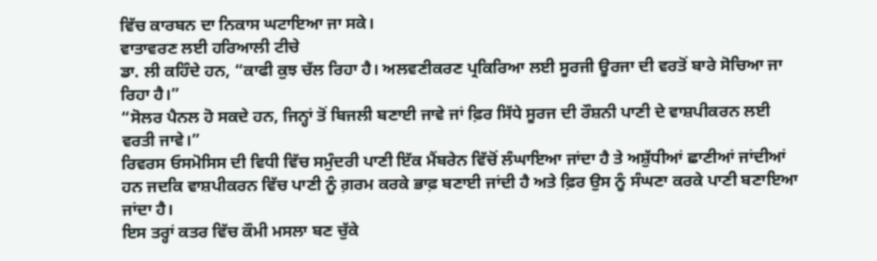ਵਿੱਚ ਕਾਰਬਨ ਦਾ ਨਿਕਾਸ ਘਟਾਇਆ ਜਾ ਸਕੇ।
ਵਾਤਾਵਰਣ ਲਈ ਹਰਿਆਲੀ ਟੀਚੇ
ਡਾ. ਲੀ ਕਹਿੰਦੇ ਹਨ, “ਕਾਫੀ ਕੁਝ ਚੱਲ ਰਿਹਾ ਹੈ। ਅਲਵਣੀਕਰਣ ਪ੍ਰਕਿਰਿਆ ਲਈ ਸੂਰਜੀ ਊਰਜਾ ਦੀ ਵਰਤੋਂ ਬਾਰੇ ਸੋਚਿਆ ਜਾ ਰਿਹਾ ਹੈ।”
“ਸੋਲਰ ਪੈਨਲ ਹੋ ਸਕਦੇ ਹਨ, ਜਿਨ੍ਹਾਂ ਤੋਂ ਬਿਜਲੀ ਬਣਾਈ ਜਾਵੇ ਜਾਂ ਫ਼ਿਰ ਸਿੱਧੇ ਸੂਰਜ ਦੀ ਰੌਸ਼ਨੀ ਪਾਣੀ ਦੇ ਵਾਸ਼ਪੀਕਰਨ ਲਈ ਵਰਤੀ ਜਾਵੇ।”
ਰਿਵਰਸ ਓਸਮੋਸਿਸ ਦੀ ਵਿਧੀ ਵਿੱਚ ਸਮੁੰਦਰੀ ਪਾਣੀ ਇੱਕ ਮੈਂਬਰੇਨ ਵਿੱਚੋਂ ਲੰਘਾਇਆ ਜਾਂਦਾ ਹੈ ਤੇ ਅਸ਼ੁੱਧੀਆਂ ਛਾਣੀਆਂ ਜਾਂਦੀਆਂ ਹਨ ਜਦਕਿ ਵਾਸ਼ਪੀਕਰਨ ਵਿੱਚ ਪਾਣੀ ਨੂੰ ਗ਼ਰਮ ਕਰਕੇ ਭਾਫ਼ ਬਣਾਈ ਜਾਂਦੀ ਹੈ ਅਤੇ ਫ਼ਿਰ ਉਸ ਨੂੰ ਸੰਘਣਾ ਕਰਕੇ ਪਾਣੀ ਬਣਾਇਆ ਜਾਂਦਾ ਹੈ।
ਇਸ ਤਰ੍ਹਾਂ ਕਤਰ ਵਿੱਚ ਕੌਮੀ ਮਸਲਾ ਬਣ ਚੁੱਕੇ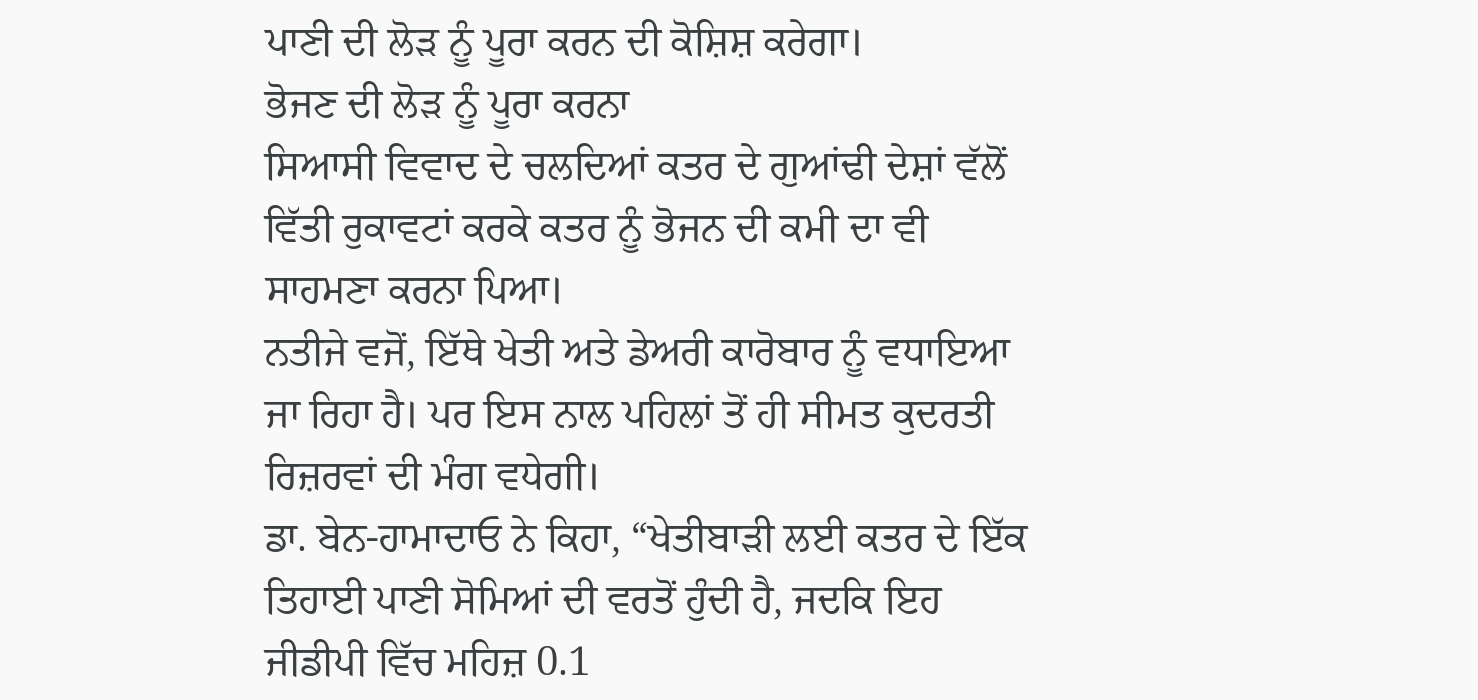ਪਾਣੀ ਦੀ ਲੋੜ ਨੂੰ ਪੂਰਾ ਕਰਨ ਦੀ ਕੋਸ਼ਿਸ਼ ਕਰੇਗਾ।
ਭੋਜਣ ਦੀ ਲੋੜ ਨੂੰ ਪੂਰਾ ਕਰਨਾ
ਸਿਆਸੀ ਵਿਵਾਦ ਦੇ ਚਲਦਿਆਂ ਕਤਰ ਦੇ ਗੁਆਂਢੀ ਦੇਸ਼ਾਂ ਵੱਲੋਂ ਵਿੱਤੀ ਰੁਕਾਵਟਾਂ ਕਰਕੇ ਕਤਰ ਨੂੰ ਭੋਜਨ ਦੀ ਕਮੀ ਦਾ ਵੀ ਸਾਹਮਣਾ ਕਰਨਾ ਪਿਆ।
ਨਤੀਜੇ ਵਜੋਂ, ਇੱਥੇ ਖੇਤੀ ਅਤੇ ਡੇਅਰੀ ਕਾਰੋਬਾਰ ਨੂੰ ਵਧਾਇਆ ਜਾ ਰਿਹਾ ਹੈ। ਪਰ ਇਸ ਨਾਲ ਪਹਿਲਾਂ ਤੋਂ ਹੀ ਸੀਮਤ ਕੁਦਰਤੀ ਰਿਜ਼ਰਵਾਂ ਦੀ ਮੰਗ ਵਧੇਗੀ।
ਡਾ. ਬੇਨ-ਹਾਮਾਦਾਓ ਨੇ ਕਿਹਾ, “ਖੇਤੀਬਾੜੀ ਲਈ ਕਤਰ ਦੇ ਇੱਕ ਤਿਹਾਈ ਪਾਣੀ ਸੋਮਿਆਂ ਦੀ ਵਰਤੋਂ ਹੁੰਦੀ ਹੈ, ਜਦਕਿ ਇਹ ਜੀਡੀਪੀ ਵਿੱਚ ਮਹਿਜ਼ 0.1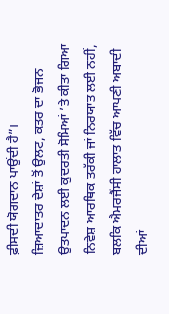ਫ਼ੀਸਦੀ ਯੋਗਦਾਨ ਪਾਉਂਦੀ ਹੈ”।
ਜ਼ਿਆਦਾਤਰ ਦੇਸ਼ਾਂ ਤੋਂ ਉਲਟ, ਕਤਰ ਦਾ ਭੋਜਨ ਉਤਪਾਦਨ ਲਈ ਕੁਦਰਤੀ ਸੋਮਿਆਂ ’ਤੇ ਕੀਤਾ ਗਿਆ ਨਿਵੇਸ਼ ਆਰਥਿਕ ਤਰੱਕੀ ਜਾਂ ਨਿਰਯਾਤ ਲਈ ਨਹੀਂ, ਬਲਕਿ ਐਮਰਜੈਂਸੀ ਹਾਲਾਤ ਵਿੱਚ ਆਪਣੀ ਅਬਾਦੀ ਦੀਆਂ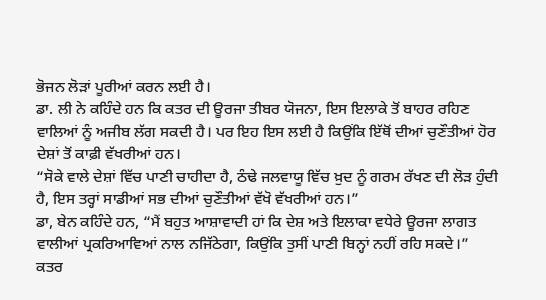ਭੋਜਨ ਲੋੜਾਂ ਪੂਰੀਆਂ ਕਰਨ ਲਈ ਹੈ।
ਡਾ. ਲੀ ਨੇ ਕਹਿੰਦੇ ਹਨ ਕਿ ਕਤਰ ਦੀ ਊਰਜਾ ਤੀਬਰ ਯੋਜਨਾ, ਇਸ ਇਲਾਕੇ ਤੋਂ ਬਾਹਰ ਰਹਿਣ ਵਾਲਿਆਂ ਨੂੰ ਅਜੀਬ ਲੱਗ ਸਕਦੀ ਹੈ। ਪਰ ਇਹ ਇਸ ਲਈ ਹੈ ਕਿਉਂਕਿ ਇੱਥੋਂ ਦੀਆਂ ਚੁਣੌਤੀਆਂ ਹੋਰ ਦੇਸ਼ਾਂ ਤੋਂ ਕਾਫ਼ੀ ਵੱਖਰੀਆਂ ਹਨ।
“ਸੋਕੇ ਵਾਲੇ ਦੇਸ਼ਾਂ ਵਿੱਚ ਪਾਣੀ ਚਾਹੀਦਾ ਹੈ, ਠੰਢੇ ਜਲਵਾਯੂ ਵਿੱਚ ਖ਼ੁਦ ਨੂੰ ਗਰਮ ਰੱਖਣ ਦੀ ਲੋੜ ਹੁੰਦੀ ਹੈ, ਇਸ ਤਰ੍ਹਾਂ ਸਾਡੀਆਂ ਸਭ ਦੀਆਂ ਚੁਣੌਤੀਆਂ ਵੱਖੋ ਵੱਖਰੀਆਂ ਹਨ।”
ਡਾ, ਬੇਨ ਕਹਿੰਦੇ ਹਨ, “ਮੈਂ ਬਹੁਤ ਆਸ਼ਾਵਾਦੀ ਹਾਂ ਕਿ ਦੇਸ਼ ਅਤੇ ਇਲਾਕਾ ਵਧੇਰੇ ਊਰਜਾ ਲਾਗਤ ਵਾਲੀਆਂ ਪ੍ਰਕਰਿਆਵਿਆਂ ਨਾਲ ਨਜਿੱਠੇਗਾ, ਕਿਉਂਕਿ ਤੁਸੀਂ ਪਾਣੀ ਬਿਨ੍ਹਾਂ ਨਹੀਂ ਰਹਿ ਸਕਦੇ।”
ਕਤਰ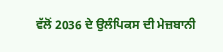ਵੱਲੋਂ 2036 ਦੇ ਉਲੰਪਿਕਸ ਦੀ ਮੇਜ਼ਬਾਨੀ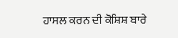ਹਾਸਲ ਕਰਨ ਦੀ ਕੋਸ਼ਿਸ਼ ਬਾਰੇ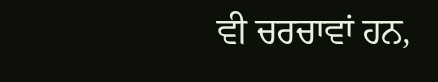ਵੀ ਚਰਚਾਵਾਂ ਹਨ,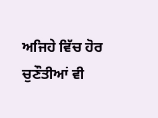ਅਜਿਹੇ ਵਿੱਚ ਹੋਰ ਚੁਣੌਤੀਆਂ ਵੀ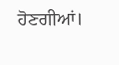ਹੋਣਗੀਆਂ।